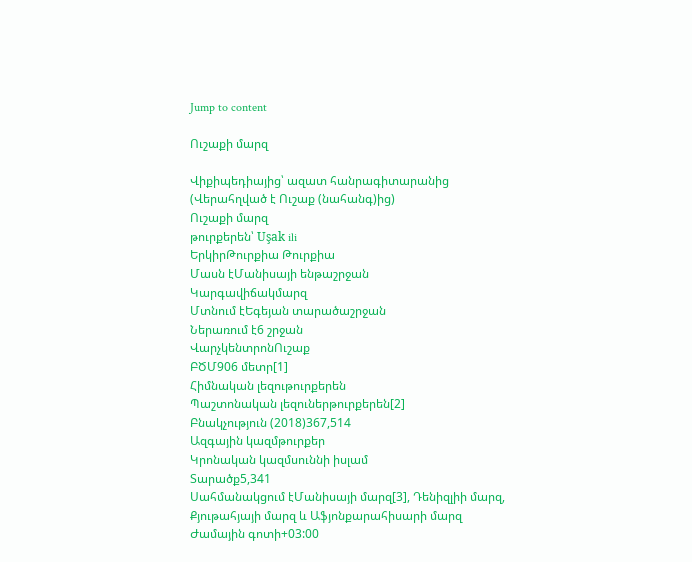Jump to content

Ուշաքի մարզ

Վիքիպեդիայից՝ ազատ հանրագիտարանից
(Վերահղված է Ուշաք (նահանգ)ից)
Ուշաքի մարզ
թուրքերեն՝ Uşak ili
ԵրկիրԹուրքիա Թուրքիա
Մասն էՄանիսայի ենթաշրջան
Կարգավիճակմարզ
Մտնում էԵգեյան տարածաշրջան
Ներառում է6 շրջան
ՎարչկենտրոնՈւշաք
ԲԾՄ906 մետր[1]
Հիմնական լեզութուրքերեն
Պաշտոնական լեզուներթուրքերեն[2]
Բնակչություն (2018)367,514
Ազգային կազմթուրքեր
Կրոնական կազմսուննի իսլամ
Տարածք5,341
Սահմանակցում էՄանիսայի մարզ[3], Դենիզլիի մարզ, Քյութահյայի մարզ և Աֆյոնքարահիսարի մարզ
Ժամային գոտի+03:00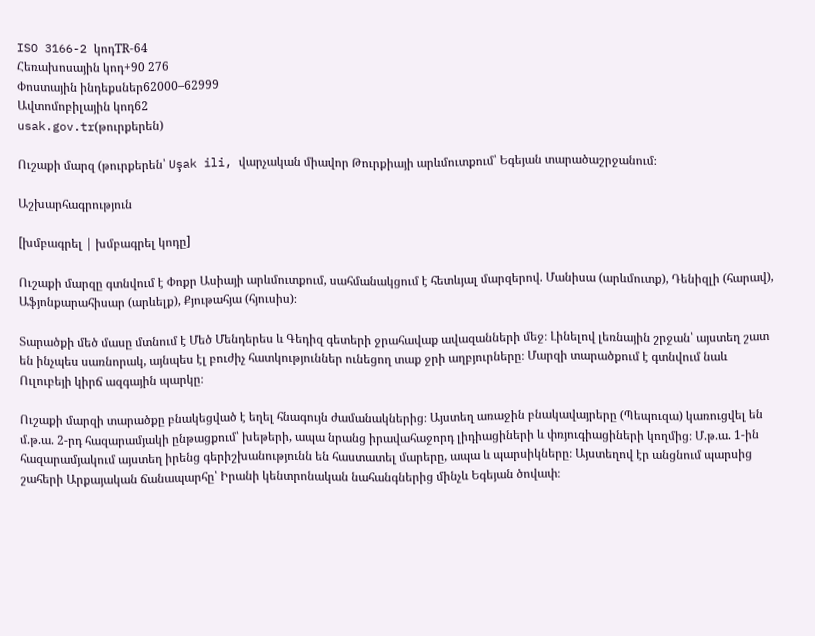ISO 3166-2 կոդTR-64
Հեռախոսային կոդ+90 276
Փոստային ինդեքսներ62000–62999
Ավտոմոբիլային կոդ62
usak.gov.tr(թուրքերեն)

Ուշաքի մարզ (թուրքերեն՝ Uşak ili, վարչական միավոր Թուրքիայի արևմուտքում՝ Եգեյան տարածաշրջանում։

Աշխարհագրություն

[խմբագրել | խմբագրել կոդը]

Ուշաքի մարզը գտնվում է Փոքր Ասիայի արևմուտքում, սահմանակցում է հետևյալ մարզերով. Մանիսա (արևմուտք), Դենիզլի (հարավ), Աֆյոնքարահիսար (արևելք), Քյութահյա (հյուսիս)։

Տարածքի մեծ մասը մտնում է Մեծ Մենդերես և Գեդիզ գետերի ջրահավաք ավազանների մեջ։ Լինելով լեռնային շրջան՝ այստեղ շատ են ինչպես սառնորակ, այնպես էլ բուժիչ հատկություններ ունեցող տաք ջրի աղբյուրները։ Մարզի տարածքում է գտնվում նաև Ուլուբեյի կիրճ ազգային պարկը։

Ուշաքի մարզի տարածքը բնակեցված է եղել հնագույն ժամանակներից։ Այստեղ առաջին բնակավայրերը (Պեպուզա) կառուցվել են մ.թ.ա. 2-րդ հազարամյակի ընթացքում՝ խեթերի, ապա նրանց իրավահաջորդ լիդիացիների և փռյուգիացիների կողմից։ Մ.թ.ա. 1-ին հազարամյակում այստեղ իրենց գերիշխանությունն են հաստատել մարերը, ապա և պարսիկները։ Այստեղով էր անցնում պարսից շահերի Արքայական ճանապարհը՝ Իրանի կենտրոնական նահանգներից մինչև Եգեյան ծովափ։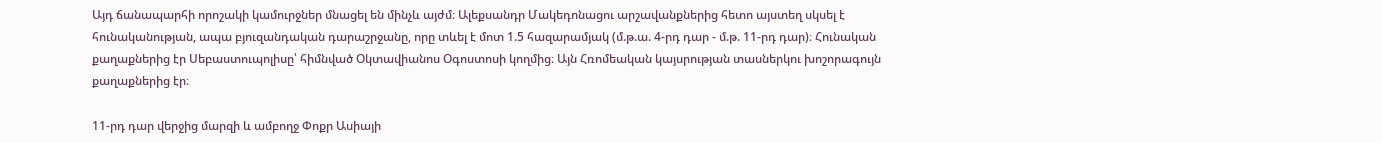Այդ ճանապարհի որոշակի կամուրջներ մնացել են մինչև այժմ։ Ալեքսանդր Մակեդոնացու արշավանքներից հետո այստեղ սկսել է հունականության, ապա բյուզանդական դարաշրջանը, որը տևել է մոտ 1.5 հազարամյակ (մ.թ.ա. 4-րդ դար - մ.թ. 11-րդ դար)։ Հունական քաղաքներից էր Սեբաստուպոլիսը՝ հիմնված Օկտավիանոս Օգոստոսի կողմից։ Այն Հռոմեական կայսրության տասներկու խոշորագույն քաղաքներից էր։

11-րդ դար վերջից մարզի և ամբողջ Փոքր Ասիայի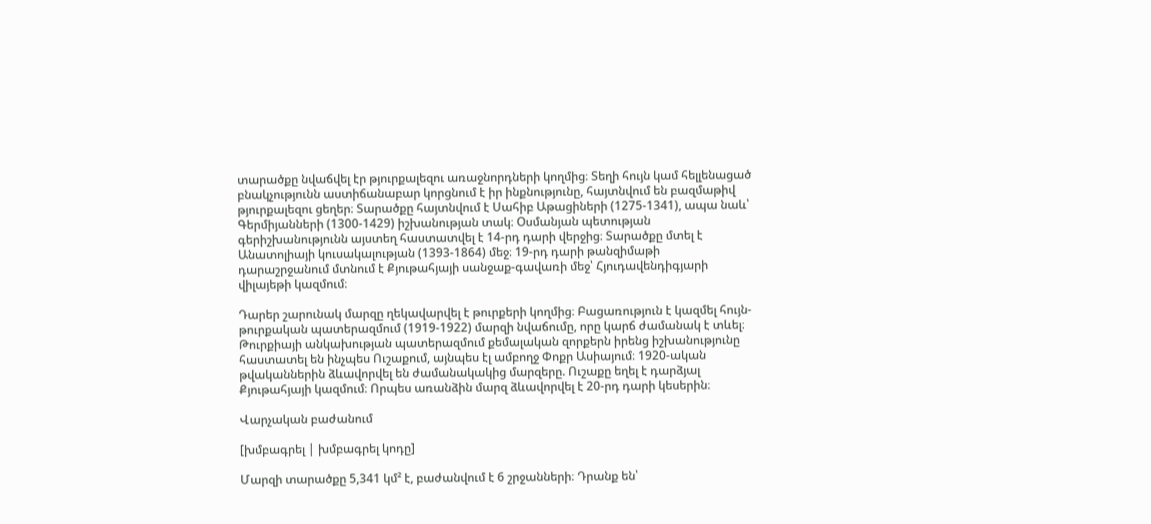տարածքը նվաճվել էր թյուրքալեզու առաջնորդների կողմից։ Տեղի հույն կամ հելլենացած բնակչությունն աստիճանաբար կորցնում է իր ինքնությունը, հայտնվում են բազմաթիվ թյուրքալեզու ցեղեր։ Տարածքը հայտնվում է Սահիբ Աթացիների (1275-1341), ապա նաև՝ Գերմիյանների (1300-1429) իշխանության տակ։ Օսմանյան պետության գերիշխանությունն այստեղ հաստատվել է 14-րդ դարի վերջից։ Տարածքը մտել է Անատոլիայի կուսակալության (1393-1864) մեջ։ 19-րդ դարի թանզիմաթի դարաշրջանում մտնում է Քյութահյայի սանջաք-գավառի մեջ՝ Հյուդավենդիգյարի վիլայեթի կազմում։

Դարեր շարունակ մարզը ղեկավարվել է թուրքերի կողմից։ Բացառություն է կազմել հույն-թուրքական պատերազմում (1919-1922) մարզի նվաճումը, որը կարճ ժամանակ է տևել։ Թուրքիայի անկախության պատերազմում քեմալական զորքերն իրենց իշխանությունը հաստատել են ինչպես Ուշաքում, այնպես էլ ամբողջ Փոքր Ասիայում։ 1920-ական թվականներին ձևավորվել են ժամանակակից մարզերը. Ուշաքը եղել է դարձյալ Քյութահյայի կազմում։ Որպես առանձին մարզ ձևավորվել է 20-րդ դարի կեսերին։

Վարչական բաժանում

[խմբագրել | խմբագրել կոդը]

Մարզի տարածքը 5,341 կմ² է, բաժանվում է 6 շրջանների։ Դրանք են՝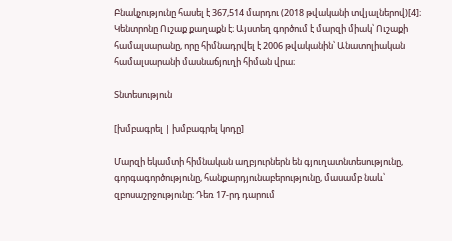Բնակչությունը հասել է 367,514 մարդու (2018 թվականի տվյալներով)[4]։ Կենտրոնը Ուշաք քաղաքն է։ Այստեղ գործում է մարզի միակ՝ Ուշաքի համալսարանը, որը հիմնադրվել է 2006 թվականին՝ Անատոլիական համալսարանի մասնաճյուղի հիման վրա։

Տնտեսություն

[խմբագրել | խմբագրել կոդը]

Մարզի եկամտի հիմնական աղբյուրներն են գյուղատնտեսությունը, գորգագործությունը, հանքարդյունաբերությունը, մասամբ նաև՝ զբոսաշրջությունը։ Դեռ 17-րդ դարում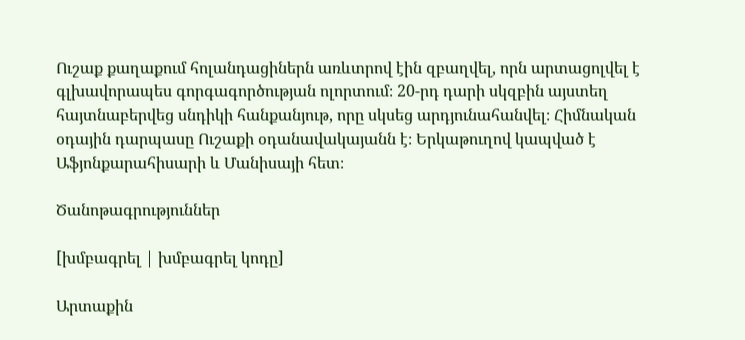Ուշաք քաղաքում հոլանդացիներն առևտրով էին զբաղվել, որն արտացոլվել է գլխավորապես գորգագործության ոլորտում։ 20-րդ դարի սկզբին այստեղ հայտնաբերվեց սնդիկի հանքանյութ, որը սկսեց արդյունահանվել։ Հիմնական օդային դարպասը Ուշաքի օդանավակայանն է։ Երկաթուղով կապված է Աֆյոնքարահիսարի և Մանիսայի հետ։

Ծանոթագրություններ

[խմբագրել | խմբագրել կոդը]

Արտաքին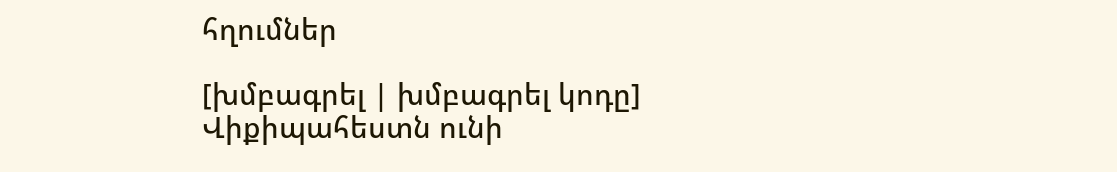հղումներ

[խմբագրել | խմբագրել կոդը]
Վիքիպահեստն ունի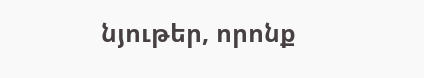նյութեր, որոնք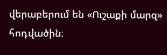վերաբերում են «Ուշաքի մարզ» հոդվածին։